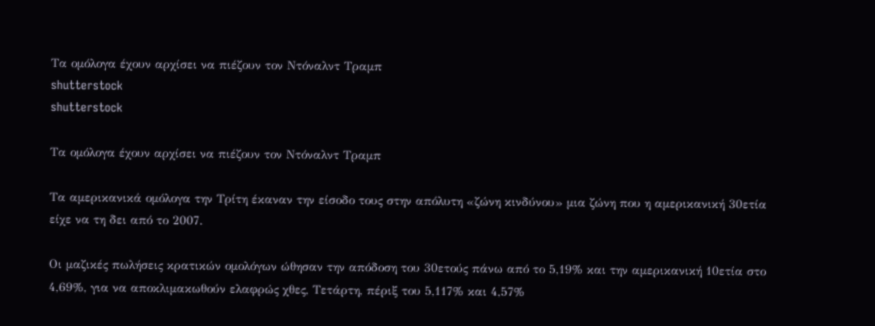Τα ομόλογα έχουν αρχίσει να πιέζουν τον Ντόναλντ Τραμπ
shutterstock
shutterstock

Τα ομόλογα έχουν αρχίσει να πιέζουν τον Ντόναλντ Τραμπ

Τα αμερικανικά ομόλογα την Τρίτη έκαναν την είσοδο τους στην απόλυτη «ζώνη κινδύνου» μια ζώνη που η αμερικανική 30ετία είχε να τη δει από το 2007.

Οι μαζικές πωλήσεις κρατικών ομολόγων ώθησαν την απόδοση του 30ετούς πάνω από το 5,19% και την αμερικανική 10ετία στο 4,69%, για να αποκλιμακωθούν ελαφρώς χθες, Τετάρτη, πέριξ του 5,117% και 4,57%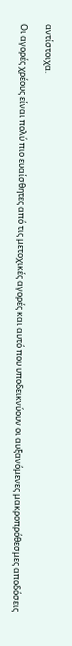αντίστοιχα.

Οι αγορές χρέους είναι πολύ πιο ευαίσθητες από τις μετοχικές αγορές και αυτό που υποδεικνύουν οι αυξανόμενες μακροπρόθεσμες αποδόσεις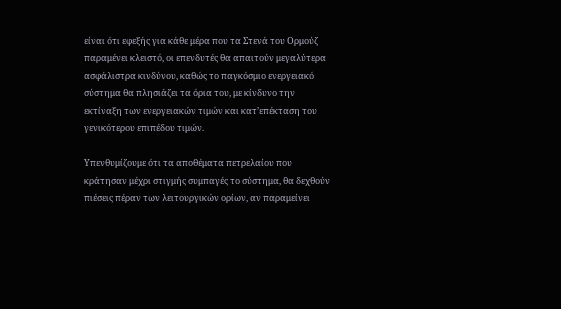είναι ότι εφεξής για κάθε μέρα που τα Στενά του Ορμούζ παραμένει κλειστό, οι επενδυτές θα απαιτούν μεγαλύτερα ασφάλιστρα κινδύνου, καθώς το παγκόσμιο ενεργειακό σύστημα θα πλησιάζει τα όρια του, με κίνδυνο την εκτίναξη των ενεργειακών τιμών και κατ’επέκταση του γενικότερου επιπέδου τιμών.

Υπενθυμίζουμε ότι τα αποθέματα πετρελαίου που κράτησαν μέχρι στιγμής συμπαγές το σύστημα, θα δεχθούν πιέσεις πέραν των λειτουργικών ορίων, αν παραμείνει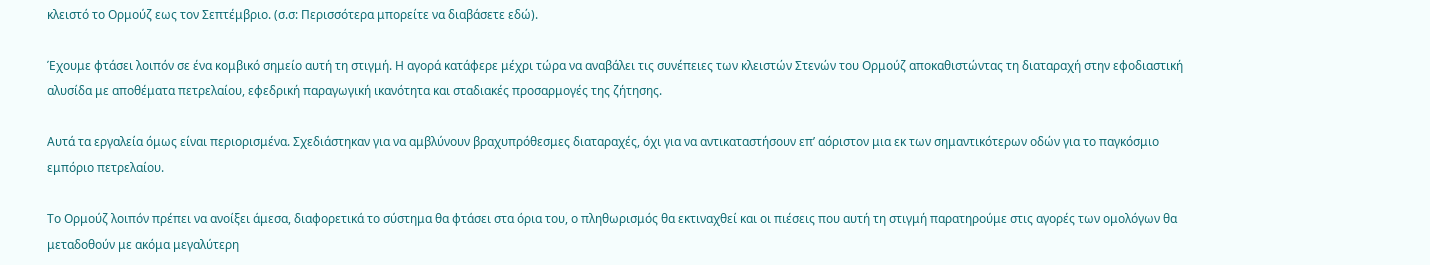κλειστό το Ορμούζ εως τον Σεπτέμβριο. (σ.σ: Περισσότερα μπορείτε να διαβάσετε εδώ).

Έχουμε φτάσει λοιπόν σε ένα κομβικό σημείο αυτή τη στιγμή. Η αγορά κατάφερε μέχρι τώρα να αναβάλει τις συνέπειες των κλειστών Στενών του Ορμούζ αποκαθιστώντας τη διαταραχή στην εφοδιαστική αλυσίδα με αποθέματα πετρελαίου, εφεδρική παραγωγική ικανότητα και σταδιακές προσαρμογές της ζήτησης.

Αυτά τα εργαλεία όμως είναι περιορισμένα. Σχεδιάστηκαν για να αμβλύνουν βραχυπρόθεσμες διαταραχές, όχι για να αντικαταστήσουν επ’ αόριστον μια εκ των σημαντικότερων οδών για το παγκόσμιο εμπόριο πετρελαίου.

Το Ορμούζ λοιπόν πρέπει να ανοίξει άμεσα, διαφορετικά το σύστημα θα φτάσει στα όρια του, ο πληθωρισμός θα εκτιναχθεί και οι πιέσεις που αυτή τη στιγμή παρατηρούμε στις αγορές των ομολόγων θα μεταδοθούν με ακόμα μεγαλύτερη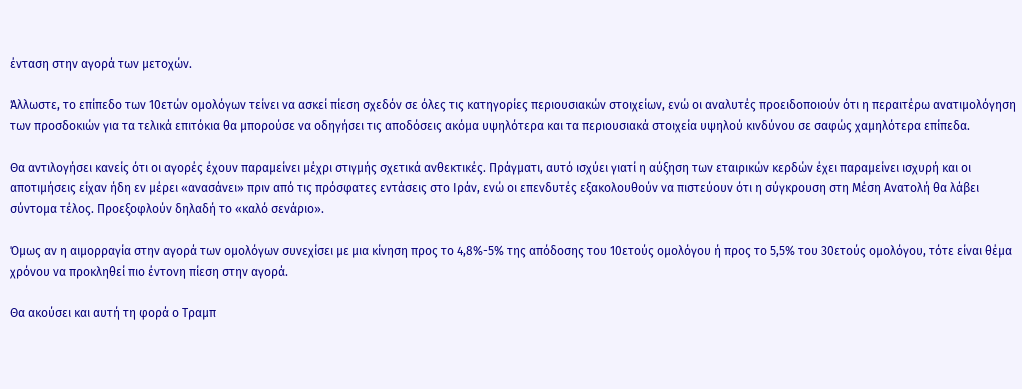ένταση στην αγορά των μετοχών.

Άλλωστε, το επίπεδο των 10ετών ομολόγων τείνει να ασκεί πίεση σχεδόν σε όλες τις κατηγορίες περιουσιακών στοιχείων, ενώ οι αναλυτές προειδοποιούν ότι η περαιτέρω ανατιμολόγηση των προσδοκιών για τα τελικά επιτόκια θα μπορούσε να οδηγήσει τις αποδόσεις ακόμα υψηλότερα και τα περιουσιακά στοιχεία υψηλού κινδύνου σε σαφώς χαμηλότερα επίπεδα.

Θα αντιλογήσει κανείς ότι οι αγορές έχουν παραμείνει μέχρι στιγμής σχετικά ανθεκτικές. Πράγματι, αυτό ισχύει γιατί η αύξηση των εταιρικών κερδών έχει παραμείνει ισχυρή και οι αποτιμήσεις είχαν ήδη εν μέρει «ανασάνει» πριν από τις πρόσφατες εντάσεις στο Ιράν, ενώ οι επενδυτές εξακολουθούν να πιστεύουν ότι η σύγκρουση στη Μέση Ανατολή θα λάβει σύντομα τέλος. Προεξοφλούν δηλαδή το «καλό σενάριο».

Όμως αν η αιμορραγία στην αγορά των ομολόγων συνεχίσει με μια κίνηση προς το 4,8%-5% της απόδοσης του 10ετούς ομολόγου ή προς το 5,5% του 30ετούς ομολόγου, τότε είναι θέμα χρόνου να προκληθεί πιο έντονη πίεση στην αγορά.

Θα ακούσει και αυτή τη φορά ο Τραμπ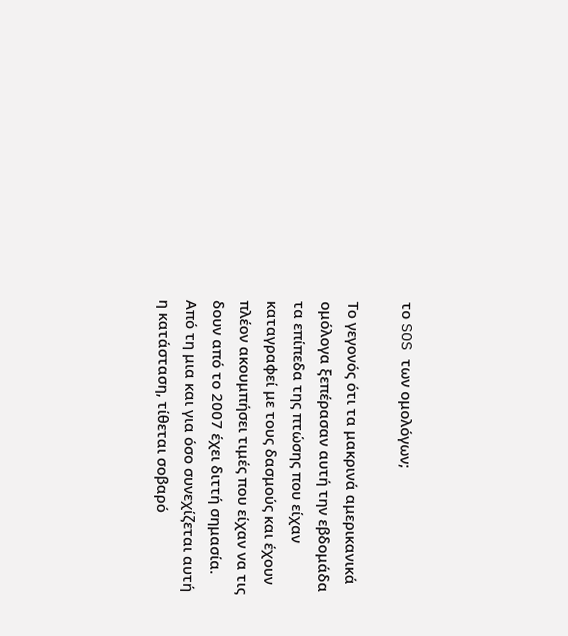το SOS των ομολόγων;

Το γεγονός ότι τα μακρινά αμερικανικά ομόλογα ξεπέρασαν αυτή την εβδομάδα τα επίπεδα της πτώσης που είχαν καταγραφεί με τους δασμούς και έχουν πλέον ακουμπήσει τιμές που είχαν να τις δουν από το 2007 έχει διττή σημασία. Από τη μια και για όσο συνεχίζεται αυτή η κατάσταση, τίθεται σοβαρό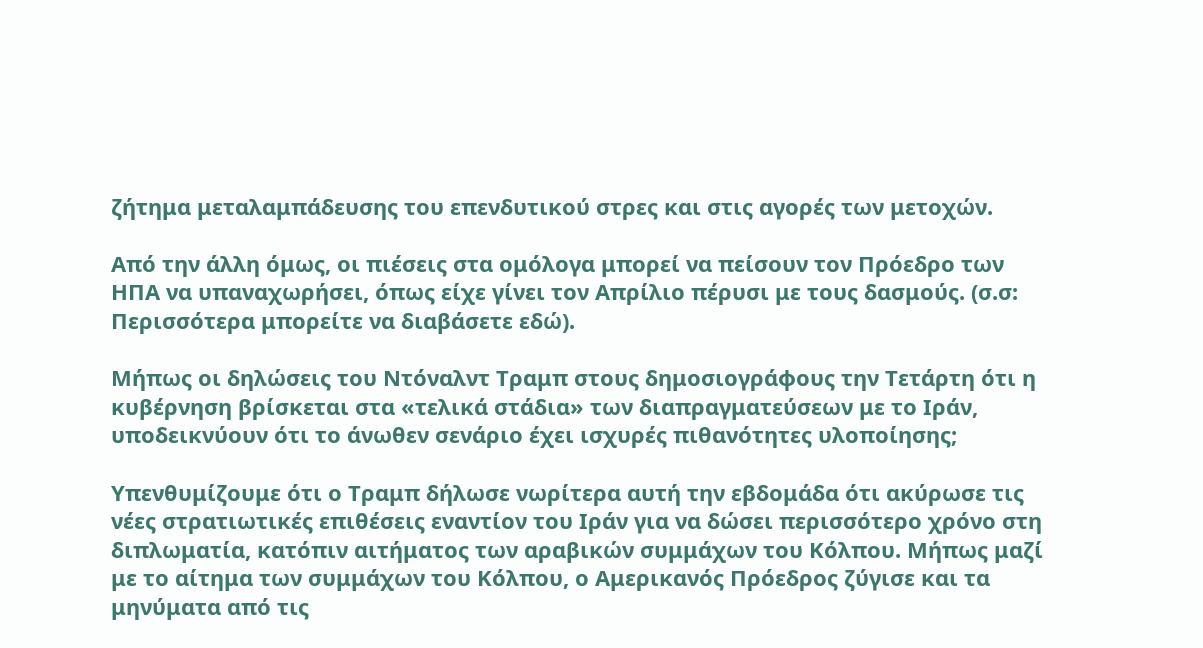ζήτημα μεταλαμπάδευσης του επενδυτικού στρες και στις αγορές των μετοχών.

Από την άλλη όμως, οι πιέσεις στα ομόλογα μπορεί να πείσουν τον Πρόεδρο των ΗΠΑ να υπαναχωρήσει, όπως είχε γίνει τον Απρίλιο πέρυσι με τους δασμούς. (σ.σ: Περισσότερα μπορείτε να διαβάσετε εδώ).

Μήπως οι δηλώσεις του Ντόναλντ Τραμπ στους δημοσιογράφους την Τετάρτη ότι η κυβέρνηση βρίσκεται στα «τελικά στάδια» των διαπραγματεύσεων με το Ιράν, υποδεικνύουν ότι το άνωθεν σενάριο έχει ισχυρές πιθανότητες υλοποίησης;

Υπενθυμίζουμε ότι ο Τραμπ δήλωσε νωρίτερα αυτή την εβδομάδα ότι ακύρωσε τις νέες στρατιωτικές επιθέσεις εναντίον του Ιράν για να δώσει περισσότερο χρόνο στη διπλωματία, κατόπιν αιτήματος των αραβικών συμμάχων του Κόλπου. Μήπως μαζί με το αίτημα των συμμάχων του Κόλπου, ο Αμερικανός Πρόεδρος ζύγισε και τα μηνύματα από τις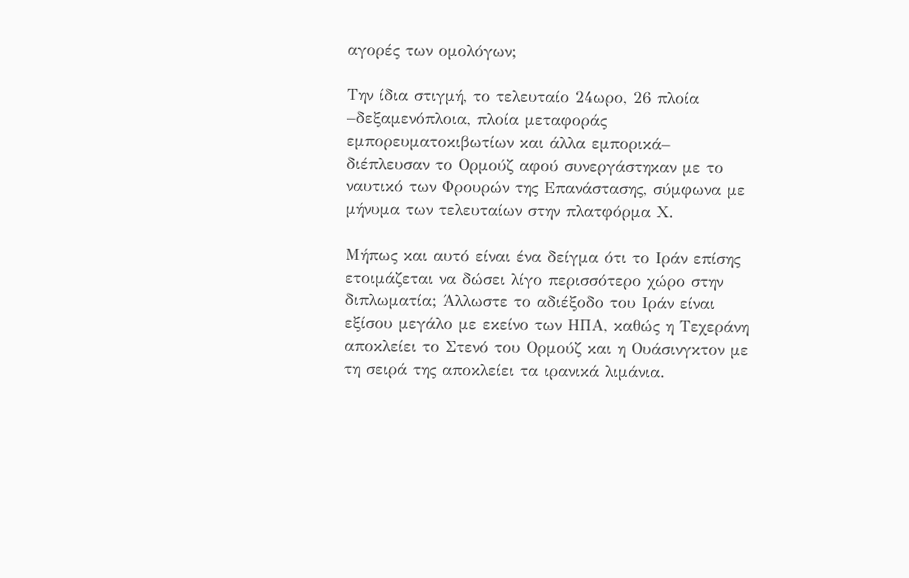αγορές των ομολόγων;

Την ίδια στιγμή, το τελευταίο 24ωρο, 26 πλοία –δεξαμενόπλοια, πλοία μεταφοράς εμπορευματοκιβωτίων και άλλα εμπορικά– διέπλευσαν το Ορμούζ αφού συνεργάστηκαν με το ναυτικό των Φρουρών της Επανάστασης, σύμφωνα με μήνυμα των τελευταίων στην πλατφόρμα Χ.

Μήπως και αυτό είναι ένα δείγμα ότι το Ιράν επίσης ετοιμάζεται να δώσει λίγο περισσότερο χώρο στην διπλωματία; Άλλωστε το αδιέξοδο του Ιράν είναι εξίσου μεγάλο με εκείνο των ΗΠΑ, καθώς η Τεχεράνη αποκλείει το Στενό του Ορμούζ και η Ουάσινγκτον με τη σειρά της αποκλείει τα ιρανικά λιμάνια.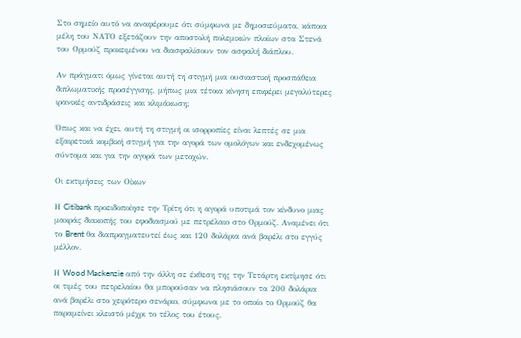Στο σημείο αυτό να αναφέρουμε ότι σύμφωνα με δημοσιεύματα, κάποια μέλη του ΝΑΤΟ εξετάζουν την αποστολή πολεμικών πλοίων στα Στενά του Ορμούζ προκειμένου να διασφαλίσουν τον ασφαλή διάπλου.

Αν πράγματι όμως γίνεται αυτή τη στιγμή μια ουσιαστική προσπάθεια διπλωματικής προσέγγισης, μήπως μια τέτοια κίνηση επιφέρει μεγαλύτερες ιρανικές αντιδράσεις και κλιμάκωση;

Όπως και να έχει, αυτή τη στιγμή οι ισορροπίες είναι λεπτές σε μια εξαιρετικά κομβική στιγμή για την αγορά των ομολόγων και ενδεχομένως σύντομα και για την αγορά των μετοχών.

Οι εκτιμήσεις των Οίκων

Η Citibank προειδοποίησε την Τρίτη ότι η αγορά υποτιμά τον κίνδυνο μιας μακράς διακοπής του εφοδιασμού με πετρέλαιο στο Ορμούζ. Αναμένει ότι το Brent θα διαπραγματευτεί έως και 120 δολάρια ανά βαρέλι στο εγγύς μέλλον.

Η Wood Mackenzie από την άλλη σε έκθεση της την Τετάρτη εκτίμησε ότι οι τιμές του πετρελαίου θα μπορούσαν να πλησιάσουν τα 200 δολάρια ανά βαρέλι στο χειρότερο σενάριο, σύμφωνα με το οποίο το Ορμούζ θα παραμείνει κλειστό μέχρι το τέλος του έτους.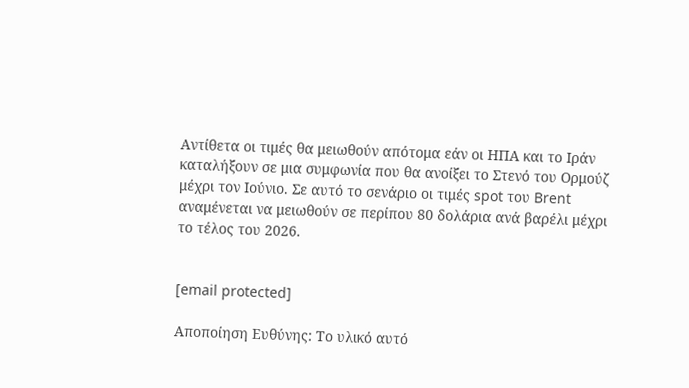Αντίθετα οι τιμές θα μειωθούν απότομα εάν οι ΗΠΑ και το Ιράν καταλήξουν σε μια συμφωνία που θα ανοίξει το Στενό του Ορμούζ μέχρι τον Ιούνιο. Σε αυτό το σενάριο οι τιμές spot του Brent αναμένεται να μειωθούν σε περίπου 80 δολάρια ανά βαρέλι μέχρι το τέλος του 2026.


[email protected]

Αποποίηση Ευθύνης: Το υλικό αυτό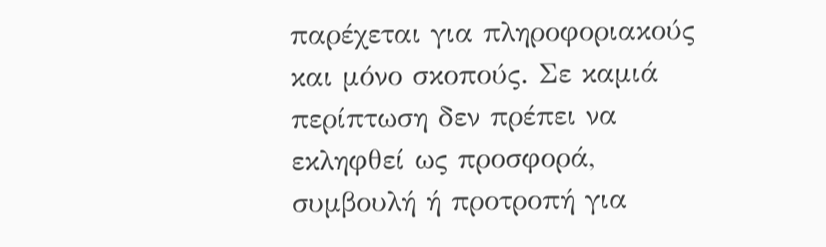παρέχεται για πληροφοριακούς και μόνο σκοπούς. Σε καμιά περίπτωση δεν πρέπει να εκληφθεί ως προσφορά, συμβουλή ή προτροπή για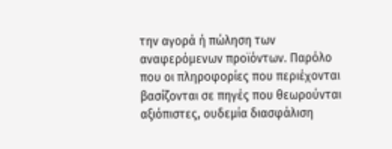την αγορά ή πώληση των αναφερόμενων προϊόντων. Παρόλο που οι πληροφορίες που περιέχονται βασίζονται σε πηγές που θεωρούνται αξιόπιστες, ουδεμία διασφάλιση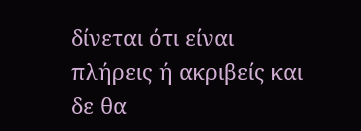δίνεται ότι είναι πλήρεις ή ακριβείς και δε θα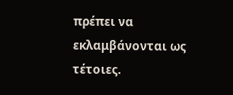πρέπει να εκλαμβάνονται ως τέτοιες.